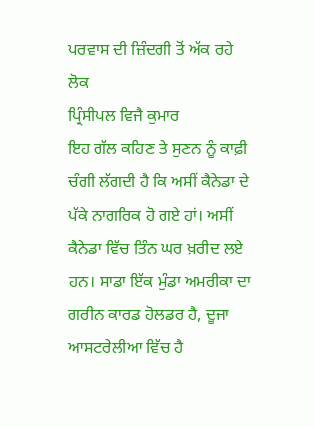ਪਰਵਾਸ ਦੀ ਜ਼ਿੰਦਗੀ ਤੋਂ ਅੱਕ ਰਹੇ ਲੋਕ
ਪ੍ਰਿੰਸੀਪਲ ਵਿਜੈ ਕੁਮਾਰ
ਇਹ ਗੱਲ ਕਹਿਣ ਤੇ ਸੁਣਨ ਨੂੰ ਕਾਫ਼ੀ ਚੰਗੀ ਲੱਗਦੀ ਹੈ ਕਿ ਅਸੀਂ ਕੈਨੇਡਾ ਦੇ ਪੱਕੇ ਨਾਗਰਿਕ ਹੋ ਗਏ ਹਾਂ। ਅਸੀਂ ਕੈਨੇਡਾ ਵਿੱਚ ਤਿੰਨ ਘਰ ਖ਼ਰੀਦ ਲਏ ਹਨ। ਸਾਡਾ ਇੱਕ ਮੁੰਡਾ ਅਮਰੀਕਾ ਦਾ ਗਰੀਨ ਕਾਰਡ ਹੋਲਡਰ ਹੈ, ਦੂਜਾ ਆਸਟਰੇਲੀਆ ਵਿੱਚ ਹੈ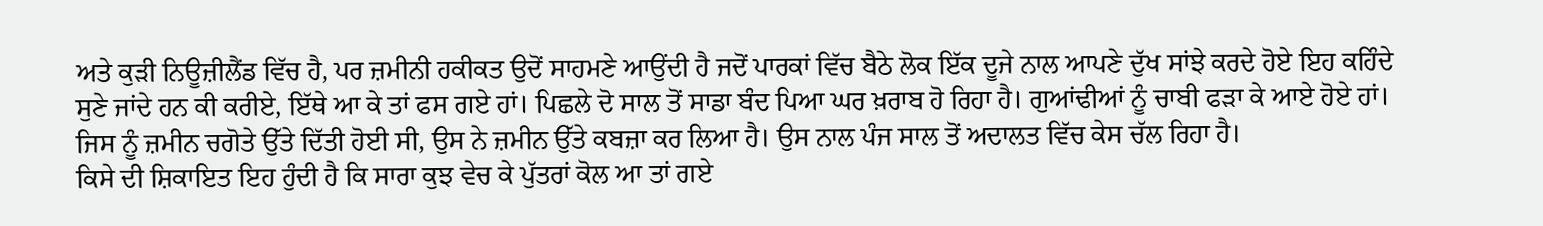ਅਤੇ ਕੁੜੀ ਨਿਊਜ਼ੀਲੈਂਡ ਵਿੱਚ ਹੈ, ਪਰ ਜ਼ਮੀਨੀ ਹਕੀਕਤ ਉਦੋਂ ਸਾਹਮਣੇ ਆਉਂਦੀ ਹੈ ਜਦੋਂ ਪਾਰਕਾਂ ਵਿੱਚ ਬੈਠੇ ਲੋਕ ਇੱਕ ਦੂਜੇ ਨਾਲ ਆਪਣੇ ਦੁੱਖ ਸਾਂਝੇ ਕਰਦੇ ਹੋਏ ਇਹ ਕਹਿੰਦੇ ਸੁਣੇ ਜਾਂਦੇ ਹਨ ਕੀ ਕਰੀਏ, ਇੱਥੇ ਆ ਕੇ ਤਾਂ ਫਸ ਗਏ ਹਾਂ। ਪਿਛਲੇ ਦੋ ਸਾਲ ਤੋਂ ਸਾਡਾ ਬੰਦ ਪਿਆ ਘਰ ਖ਼ਰਾਬ ਹੋ ਰਿਹਾ ਹੈ। ਗੁਆਂਢੀਆਂ ਨੂੰ ਚਾਬੀ ਫੜਾ ਕੇ ਆਏ ਹੋਏ ਹਾਂ। ਜਿਸ ਨੂੰ ਜ਼ਮੀਨ ਚਗੋਤੇ ਉੱਤੇ ਦਿੱਤੀ ਹੋਈ ਸੀ, ਉਸ ਨੇ ਜ਼ਮੀਨ ਉੱਤੇ ਕਬਜ਼ਾ ਕਰ ਲਿਆ ਹੈ। ਉਸ ਨਾਲ ਪੰਜ ਸਾਲ ਤੋਂ ਅਦਾਲਤ ਵਿੱਚ ਕੇਸ ਚੱਲ ਰਿਹਾ ਹੈ।
ਕਿਸੇ ਦੀ ਸ਼ਿਕਾਇਤ ਇਹ ਹੁੰਦੀ ਹੈ ਕਿ ਸਾਰਾ ਕੁਝ ਵੇਚ ਕੇ ਪੁੱਤਰਾਂ ਕੋਲ ਆ ਤਾਂ ਗਏ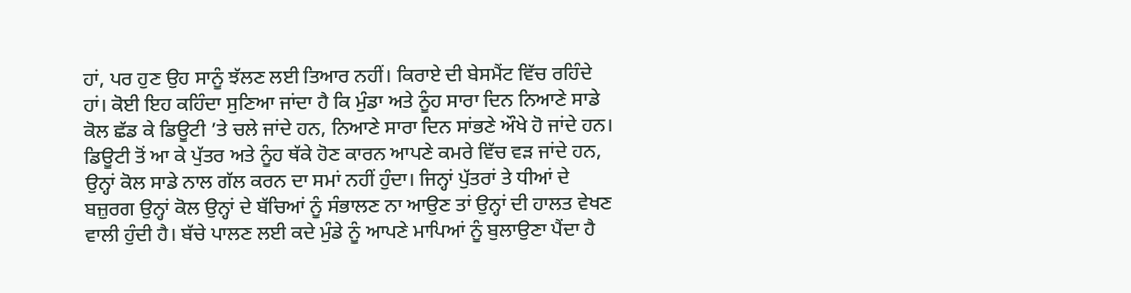ਹਾਂ, ਪਰ ਹੁਣ ਉਹ ਸਾਨੂੰ ਝੱਲਣ ਲਈ ਤਿਆਰ ਨਹੀਂ। ਕਿਰਾਏ ਦੀ ਬੇਸਮੈਂਟ ਵਿੱਚ ਰਹਿੰਦੇ ਹਾਂ। ਕੋਈ ਇਹ ਕਹਿੰਦਾ ਸੁਣਿਆ ਜਾਂਦਾ ਹੈ ਕਿ ਮੁੰਡਾ ਅਤੇ ਨੂੰਹ ਸਾਰਾ ਦਿਨ ਨਿਆਣੇ ਸਾਡੇ ਕੋਲ ਛੱਡ ਕੇ ਡਿਊਟੀ ’ਤੇ ਚਲੇ ਜਾਂਦੇ ਹਨ, ਨਿਆਣੇ ਸਾਰਾ ਦਿਨ ਸਾਂਭਣੇ ਔਖੇ ਹੋ ਜਾਂਦੇ ਹਨ। ਡਿਊਟੀ ਤੋਂ ਆ ਕੇ ਪੁੱਤਰ ਅਤੇ ਨੂੰਹ ਥੱਕੇ ਹੋਣ ਕਾਰਨ ਆਪਣੇ ਕਮਰੇ ਵਿੱਚ ਵੜ ਜਾਂਦੇ ਹਨ, ਉਨ੍ਹਾਂ ਕੋਲ ਸਾਡੇ ਨਾਲ ਗੱਲ ਕਰਨ ਦਾ ਸਮਾਂ ਨਹੀਂ ਹੁੰਦਾ। ਜਿਨ੍ਹਾਂ ਪੁੱਤਰਾਂ ਤੇ ਧੀਆਂ ਦੇ ਬਜ਼ੁਰਗ ਉਨ੍ਹਾਂ ਕੋਲ ਉਨ੍ਹਾਂ ਦੇ ਬੱਚਿਆਂ ਨੂੰ ਸੰਭਾਲਣ ਨਾ ਆਉਣ ਤਾਂ ਉਨ੍ਹਾਂ ਦੀ ਹਾਲਤ ਵੇਖਣ ਵਾਲੀ ਹੁੰਦੀ ਹੈ। ਬੱਚੇ ਪਾਲਣ ਲਈ ਕਦੇ ਮੁੰਡੇ ਨੂੰ ਆਪਣੇ ਮਾਪਿਆਂ ਨੂੰ ਬੁਲਾਉਣਾ ਪੈਂਦਾ ਹੈ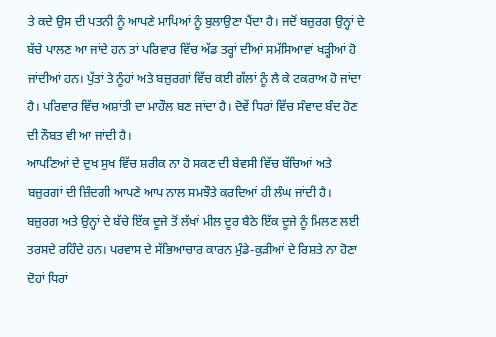ਤੇ ਕਦੇ ਉਸ ਦੀ ਪਤਨੀ ਨੂੰ ਆਪਣੇ ਮਾਪਿਆਂ ਨੂੰ ਬੁਲਾਉਣਾ ਪੈਂਦਾ ਹੈ। ਜਦੋਂ ਬਜ਼ੁਰਗ ਉਨ੍ਹਾਂ ਦੇ ਬੱਚੇ ਪਾਲਣ ਆ ਜਾਂਦੇ ਹਨ ਤਾਂ ਪਰਿਵਾਰ ਵਿੱਚ ਅੱਡ ਤਰ੍ਹਾਂ ਦੀਆਂ ਸਮੱਸਿਆਵਾਂ ਖੜ੍ਹੀਆਂ ਹੋ ਜਾਂਦੀਆਂ ਹਨ। ਪੁੱਤਾਂ ਤੇ ਨੂੰਹਾਂ ਅਤੇ ਬਜ਼ੁਰਗਾਂ ਵਿੱਚ ਕਈ ਗੱਲਾਂ ਨੂੰ ਲੈ ਕੇ ਟਕਰਾਅ ਹੋ ਜਾਂਦਾ ਹੈ। ਪਰਿਵਾਰ ਵਿੱਚ ਅਸ਼ਾਂਤੀ ਦਾ ਮਾਹੌਲ ਬਣ ਜਾਂਦਾ ਹੈ। ਦੋਵੇਂ ਧਿਰਾਂ ਵਿੱਚ ਸੰਵਾਦ ਬੰਦ ਹੋਣ ਦੀ ਨੌਬਤ ਵੀ ਆ ਜਾਂਦੀ ਹੈ।
ਆਪਣਿਆਂ ਦੇ ਦੁਖ ਸੁਖ ਵਿੱਚ ਸ਼ਰੀਕ ਨਾ ਹੋ ਸਕਣ ਦੀ ਬੇਵਸੀ ਵਿੱਚ ਬੱਚਿਆਂ ਅਤੇ ਬਜ਼ੁਰਗਾਂ ਦੀ ਜ਼ਿੰਦਗੀ ਆਪਣੇ ਆਪ ਨਾਲ ਸਮਝੌਤੇ ਕਰਦਿਆਂ ਹੀ ਲੰਘ ਜਾਂਦੀ ਹੈ। ਬਜ਼ੁਰਗ ਅਤੇ ਉਨ੍ਹਾਂ ਦੇ ਬੱਚੇ ਇੱਕ ਦੂਜੇ ਤੋਂ ਲੱਖਾਂ ਮੀਲ ਦੂਰ ਬੈਠੇ ਇੱਕ ਦੂਜੇ ਨੂੰ ਮਿਲਣ ਲਈ ਤਰਸਦੇ ਰਹਿੰਦੇ ਹਨ। ਪਰਵਾਸ ਦੇ ਸੱਭਿਆਚਾਰ ਕਾਰਨ ਮੁੰਡੇ-ਕੁੜੀਆਂ ਦੇ ਰਿਸ਼ਤੇ ਨਾ ਹੋਣਾ ਦੋਹਾਂ ਧਿਰਾਂ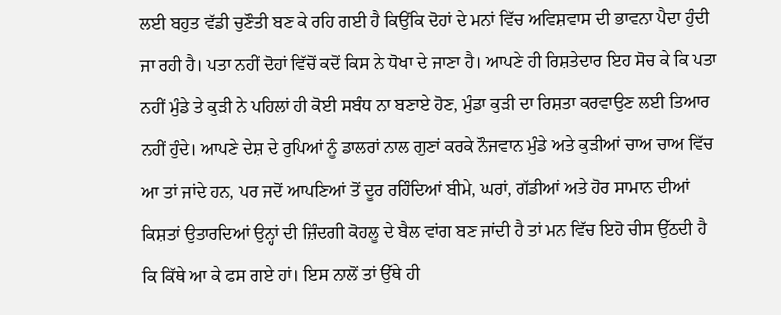ਲਈ ਬਹੁਤ ਵੱਡੀ ਚੁਣੌਤੀ ਬਣ ਕੇ ਰਹਿ ਗਈ ਹੈ ਕਿਉਂਕਿ ਦੋਹਾਂ ਦੇ ਮਨਾਂ ਵਿੱਚ ਅਵਿਸ਼ਵਾਸ ਦੀ ਭਾਵਨਾ ਪੈਦਾ ਹੁੰਦੀ ਜਾ ਰਹੀ ਹੈ। ਪਤਾ ਨਹੀਂ ਦੋਹਾਂ ਵਿੱਚੋਂ ਕਦੋਂ ਕਿਸ ਨੇ ਧੋਖਾ ਦੇ ਜਾਣਾ ਹੈ। ਆਪਣੇ ਹੀ ਰਿਸ਼ਤੇਦਾਰ ਇਹ ਸੋਚ ਕੇ ਕਿ ਪਤਾ ਨਹੀਂ ਮੁੰਡੇ ਤੇ ਕੁੜੀ ਨੇ ਪਹਿਲਾਂ ਹੀ ਕੋਈ ਸਬੰਧ ਨਾ ਬਣਾਏ ਹੋਣ, ਮੁੰਡਾ ਕੁੜੀ ਦਾ ਰਿਸ਼ਤਾ ਕਰਵਾਉਣ ਲਈ ਤਿਆਰ ਨਹੀਂ ਹੁੰਦੇ। ਆਪਣੇ ਦੇਸ਼ ਦੇ ਰੁਪਿਆਂ ਨੂੰ ਡਾਲਰਾਂ ਨਾਲ ਗੁਣਾਂ ਕਰਕੇ ਨੌਜਵਾਨ ਮੁੰਡੇ ਅਤੇ ਕੁੜੀਆਂ ਚਾਅ ਚਾਅ ਵਿੱਚ ਆ ਤਾਂ ਜਾਂਦੇ ਹਨ, ਪਰ ਜਦੋਂ ਆਪਣਿਆਂ ਤੋਂ ਦੂਰ ਰਹਿੰਦਿਆਂ ਬੀਮੇ, ਘਰਾਂ, ਗੱਡੀਆਂ ਅਤੇ ਹੋਰ ਸਾਮਾਨ ਦੀਆਂ ਕਿਸ਼ਤਾਂ ਉਤਾਰਦਿਆਂ ਉਨ੍ਹਾਂ ਦੀ ਜ਼ਿੰਦਗੀ ਕੋਹਲੂ ਦੇ ਬੈਲ ਵਾਂਗ ਬਣ ਜਾਂਦੀ ਹੈ ਤਾਂ ਮਨ ਵਿੱਚ ਇਹੋ ਚੀਸ ਉੱਠਦੀ ਹੈ ਕਿ ਕਿੱਥੇ ਆ ਕੇ ਫਸ ਗਏ ਹਾਂ। ਇਸ ਨਾਲੋਂ ਤਾਂ ਉੱਥੇ ਹੀ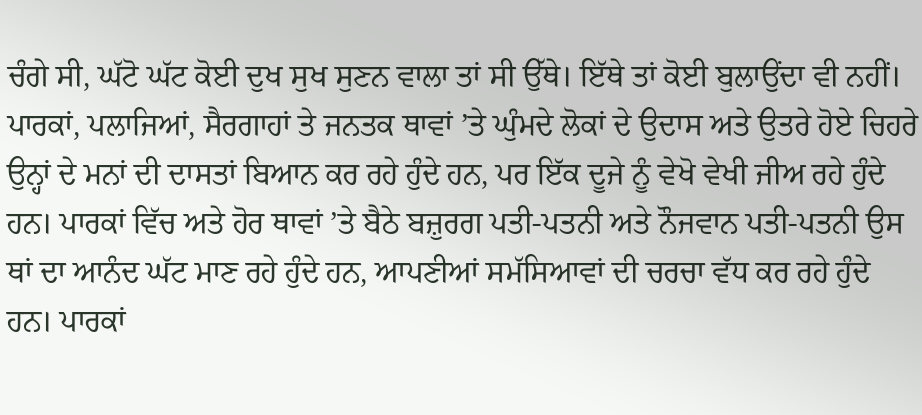ਚੰਗੇ ਸੀ, ਘੱਟੋ ਘੱਟ ਕੋਈ ਦੁਖ ਸੁਖ ਸੁਣਨ ਵਾਲਾ ਤਾਂ ਸੀ ਉੱਥੇ। ਇੱਥੇ ਤਾਂ ਕੋਈ ਬੁਲਾਉਂਦਾ ਵੀ ਨਹੀਂ। ਪਾਰਕਾਂ, ਪਲਾਜਿਆਂ, ਸੈਰਗਾਹਾਂ ਤੇ ਜਨਤਕ ਥਾਵਾਂ ’ਤੇ ਘੁੰਮਦੇ ਲੋਕਾਂ ਦੇ ਉਦਾਸ ਅਤੇ ਉਤਰੇ ਹੋਏ ਚਿਹਰੇ ਉਨ੍ਹਾਂ ਦੇ ਮਨਾਂ ਦੀ ਦਾਸਤਾਂ ਬਿਆਨ ਕਰ ਰਹੇ ਹੁੰਦੇ ਹਨ, ਪਰ ਇੱਕ ਦੂਜੇ ਨੂੰ ਵੇਖੋ ਵੇਖੀ ਜੀਅ ਰਹੇ ਹੁੰਦੇ ਹਨ। ਪਾਰਕਾਂ ਵਿੱਚ ਅਤੇ ਹੋਰ ਥਾਵਾਂ ’ਤੇ ਬੈਠੇ ਬਜ਼ੁਰਗ ਪਤੀ-ਪਤਨੀ ਅਤੇ ਨੌਜਵਾਨ ਪਤੀ-ਪਤਨੀ ਉਸ ਥਾਂ ਦਾ ਆਨੰਦ ਘੱਟ ਮਾਣ ਰਹੇ ਹੁੰਦੇ ਹਨ, ਆਪਣੀਆਂ ਸਮੱਸਿਆਵਾਂ ਦੀ ਚਰਚਾ ਵੱਧ ਕਰ ਰਹੇ ਹੁੰਦੇ ਹਨ। ਪਾਰਕਾਂ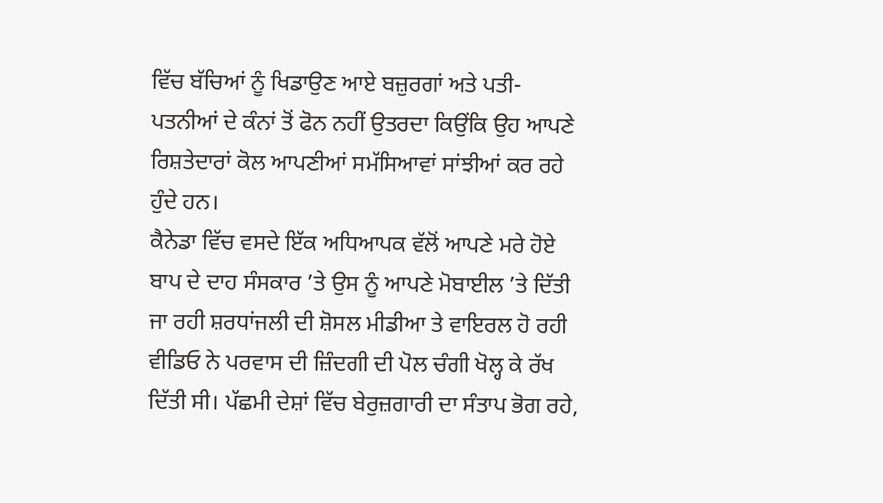ਵਿੱਚ ਬੱਚਿਆਂ ਨੂੰ ਖਿਡਾਉਣ ਆਏ ਬਜ਼ੁਰਗਾਂ ਅਤੇ ਪਤੀ-ਪਤਨੀਆਂ ਦੇ ਕੰਨਾਂ ਤੋਂ ਫੋਨ ਨਹੀਂ ਉਤਰਦਾ ਕਿਉਂਕਿ ਉਹ ਆਪਣੇ ਰਿਸ਼ਤੇਦਾਰਾਂ ਕੋਲ ਆਪਣੀਆਂ ਸਮੱਸਿਆਵਾਂ ਸਾਂਝੀਆਂ ਕਰ ਰਹੇ ਹੁੰਦੇ ਹਨ।
ਕੈਨੇਡਾ ਵਿੱਚ ਵਸਦੇ ਇੱਕ ਅਧਿਆਪਕ ਵੱਲੋਂ ਆਪਣੇ ਮਰੇ ਹੋਏ ਬਾਪ ਦੇ ਦਾਹ ਸੰਸਕਾਰ ’ਤੇ ਉਸ ਨੂੰ ਆਪਣੇ ਮੋਬਾਈਲ ’ਤੇ ਦਿੱਤੀ ਜਾ ਰਹੀ ਸ਼ਰਧਾਂਜਲੀ ਦੀ ਸ਼ੋਸਲ ਮੀਡੀਆ ਤੇ ਵਾਇਰਲ ਹੋ ਰਹੀ ਵੀਡਿਓ ਨੇ ਪਰਵਾਸ ਦੀ ਜ਼ਿੰਦਗੀ ਦੀ ਪੋਲ ਚੰਗੀ ਖੋਲ੍ਹ ਕੇ ਰੱਖ ਦਿੱਤੀ ਸੀ। ਪੱਛਮੀ ਦੇਸ਼ਾਂ ਵਿੱਚ ਬੇਰੁਜ਼ਗਾਰੀ ਦਾ ਸੰਤਾਪ ਭੋਗ ਰਹੇ,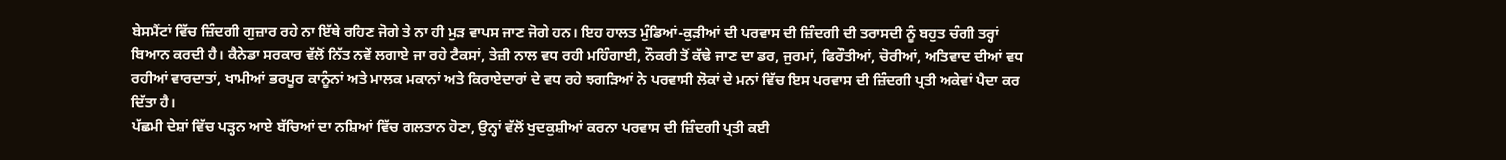ਬੇਸਮੈਂਟਾਂ ਵਿੱਚ ਜ਼ਿੰਦਗੀ ਗੁਜ਼ਾਰ ਰਹੇ ਨਾ ਇੱਥੇ ਰਹਿਣ ਜੋਗੇ ਤੇ ਨਾ ਹੀ ਮੁੜ ਵਾਪਸ ਜਾਣ ਜੋਗੇ ਹਨ। ਇਹ ਹਾਲਤ ਮੁੰਡਿਆਂ-ਕੁੜੀਆਂ ਦੀ ਪਰਵਾਸ ਦੀ ਜ਼ਿੰਦਗੀ ਦੀ ਤਰਾਸਦੀ ਨੂੰ ਬਹੁਤ ਚੰਗੀ ਤਰ੍ਹਾਂ ਬਿਆਨ ਕਰਦੀ ਹੈ। ਕੈਨੇਡਾ ਸਰਕਾਰ ਵੱਲੋਂ ਨਿੱਤ ਨਵੇਂ ਲਗਾਏ ਜਾ ਰਹੇ ਟੈਕਸਾਂ, ਤੇਜ਼ੀ ਨਾਲ ਵਧ ਰਹੀ ਮਹਿੰਗਾਈ, ਨੌਕਰੀ ਤੋਂ ਕੱਢੇ ਜਾਣ ਦਾ ਡਰ, ਜੁਰਮਾਂ, ਫਿਰੌਤੀਆਂ, ਚੋਰੀਆਂ, ਅਤਿਵਾਦ ਦੀਆਂ ਵਧ ਰਹੀਆਂ ਵਾਰਦਾਤਾਂ, ਖਾਮੀਆਂ ਭਰਪੂਰ ਕਾਨੂੰਨਾਂ ਅਤੇ ਮਾਲਕ ਮਕਾਨਾਂ ਅਤੇ ਕਿਰਾਏਦਾਰਾਂ ਦੇ ਵਧ ਰਹੇ ਝਗੜਿਆਂ ਨੇ ਪਰਵਾਸੀ ਲੋਕਾਂ ਦੇ ਮਨਾਂ ਵਿੱਚ ਇਸ ਪਰਵਾਸ ਦੀ ਜ਼ਿੰਦਗੀ ਪ੍ਰਤੀ ਅਕੇਵਾਂ ਪੈਦਾ ਕਰ ਦਿੱਤਾ ਹੈ।
ਪੱਛਮੀ ਦੇਸ਼ਾਂ ਵਿੱਚ ਪੜ੍ਹਨ ਆਏ ਬੱਚਿਆਂ ਦਾ ਨਸ਼ਿਆਂ ਵਿੱਚ ਗਲਤਾਨ ਹੋਣਾ, ਉਨ੍ਹਾਂ ਵੱਲੋਂ ਖੁਦਕੁਸ਼ੀਆਂ ਕਰਨਾ ਪਰਵਾਸ ਦੀ ਜ਼ਿੰਦਗੀ ਪ੍ਰਤੀ ਕਈ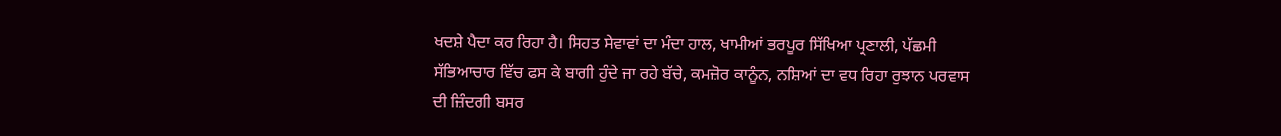ਖਦਸ਼ੇ ਪੈਦਾ ਕਰ ਰਿਹਾ ਹੈ। ਸਿਹਤ ਸੇਵਾਵਾਂ ਦਾ ਮੰਦਾ ਹਾਲ, ਖਾਮੀਆਂ ਭਰਪੂਰ ਸਿੱਖਿਆ ਪ੍ਰਣਾਲੀ, ਪੱਛਮੀ ਸੱਭਿਆਚਾਰ ਵਿੱਚ ਫਸ ਕੇ ਬਾਗੀ ਹੁੰਦੇ ਜਾ ਰਹੇ ਬੱਚੇ, ਕਮਜ਼ੋਰ ਕਾਨੂੰਨ, ਨਸ਼ਿਆਂ ਦਾ ਵਧ ਰਿਹਾ ਰੁਝਾਨ ਪਰਵਾਸ ਦੀ ਜ਼ਿੰਦਗੀ ਬਸਰ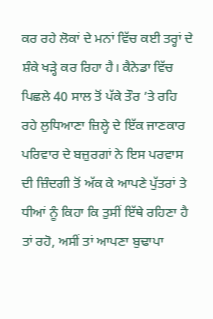ਕਰ ਰਹੇ ਲੋਕਾਂ ਦੇ ਮਨਾਂ ਵਿੱਚ ਕਈ ਤਰ੍ਹਾਂ ਦੇ ਸ਼ੰਕੇ ਖੜ੍ਹੇ ਕਰ ਰਿਹਾ ਹੈ। ਕੈਨੇਡਾ ਵਿੱਚ ਪਿਛਲੇ 40 ਸਾਲ ਤੋਂ ਪੱਕੇ ਤੌਰ ’ਤੇ ਰਹਿ ਰਹੇ ਲੁਧਿਆਣਾ ਜ਼ਿਲ੍ਹੇ ਦੇ ਇੱਕ ਜਾਣਕਾਰ ਪਰਿਵਾਰ ਦੇ ਬਜ਼ੁਰਗਾਂ ਨੇ ਇਸ ਪਰਵਾਸ ਦੀ ਜ਼ਿੰਦਗੀ ਤੋਂ ਅੱਕ ਕੇ ਆਪਣੇ ਪੁੱਤਰਾਂ ਤੇ ਧੀਆਂ ਨੂੰ ਕਿਹਾ ਕਿ ਤੁਸੀਂ ਇੱਥੇ ਰਹਿਣਾ ਹੈ ਤਾਂ ਰਹੋ, ਅਸੀਂ ਤਾਂ ਆਪਣਾ ਬੁਢਾਪਾ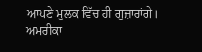ਆਪਣੇ ਮੁਲਕ ਵਿੱਚ ਹੀ ਗੁਜ਼ਾਰਾਂਗੇ। ਅਮਰੀਕਾ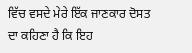ਵਿੱਚ ਵਸਦੇ ਮੇਰੇ ਇੱਕ ਜਾਣਕਾਰ ਦੋਸਤ ਦਾ ਕਹਿਣਾ ਹੈ ਕਿ ਇਹ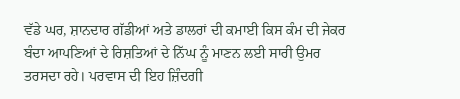ਵੱਡੇ ਘਰ, ਸ਼ਾਨਦਾਰ ਗੱਡੀਆਂ ਅਤੇ ਡਾਲਰਾਂ ਦੀ ਕਮਾਈ ਕਿਸ ਕੰਮ ਦੀ ਜੇਕਰ ਬੰਦਾ ਆਪਣਿਆਂ ਦੇ ਰਿਸ਼ਤਿਆਂ ਦੇ ਨਿੱਘ ਨੂੰ ਮਾਣਨ ਲਈ ਸਾਰੀ ਉਮਰ ਤਰਸਦਾ ਰਹੇ। ਪਰਵਾਸ ਦੀ ਇਹ ਜ਼ਿੰਦਗੀ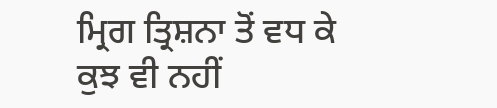ਮ੍ਰਿਗ ਤ੍ਰਿਸ਼ਨਾ ਤੋਂ ਵਧ ਕੇ ਕੁਝ ਵੀ ਨਹੀਂ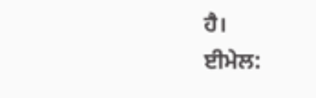ਹੈ।
ਈਮੇਲ: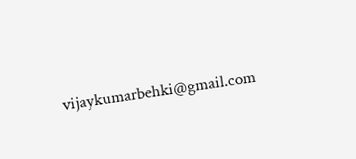vijaykumarbehki@gmail.com